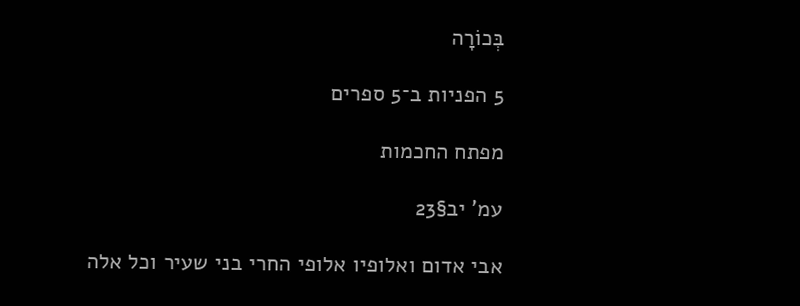בְּכוֹרָה

5 הפניות ב־5 ספרים

מפתח החכמות

עמ' יב§23

אבי אדום ואלופיו אלופי החרי בני שעיר וכל אלה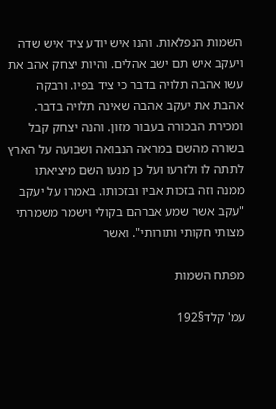השמות הנפלאות. והנו איש יודע ציד איש שדה ויעקב איש תם ישב אהלים. והיות יצחק אהב את עשו אהבה תלויה בדבר כי ציד בפיו. ורבקה אהבת את יעקב אהבה שאינה תלויה בדבר. ומכירת הבכורה בעבור מזון. והנה יצחק קבל בשורה מהשם במראה הנבואה ושבועה על הארץ לתתה לו ולזרעו ועל כן מנעו השם מיציאתו ממנה וזה בזכות אביו ובזכותו. באמרו על יעקב "עקב אשר שמע אברהם בקולי וישמר משמרתי מצותי חקותי ותורותי". ואשר

מפתח השמות

עמ' קלד§192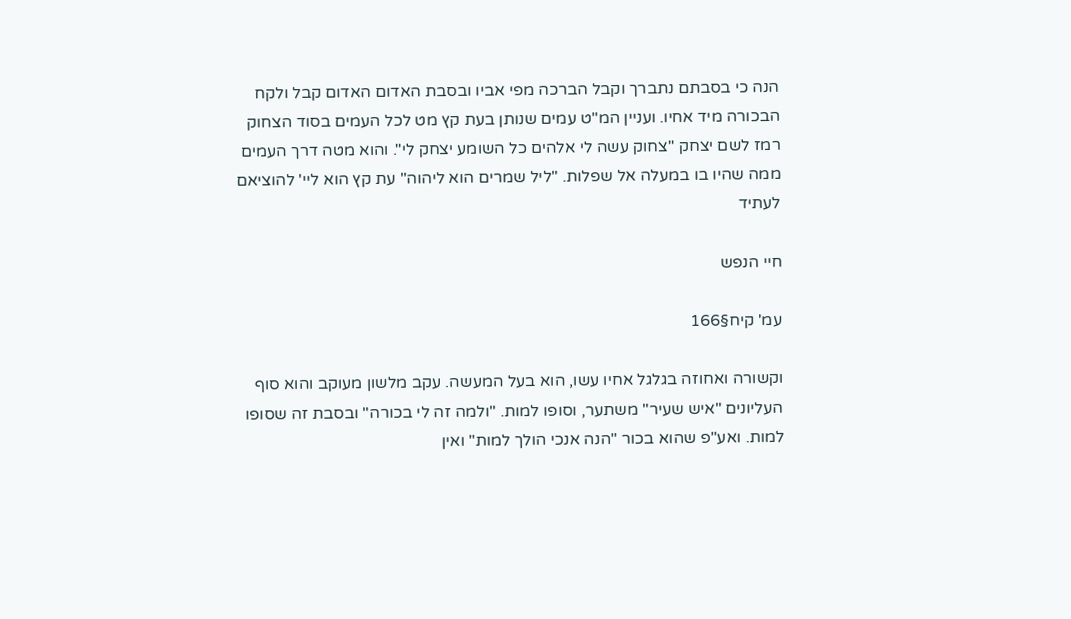הנה כי בסבתם נתברך וקבל הברכה מפי אביו ובסבת האדום האדום קבל ולקח הבכורה מיד אחיו. ועניין המ"ט עמים שנותן בעת קץ מט לכל העמים בסוד הצחוק רמז לשם יצחק "צחוק עשה לי אלהים כל השומע יצחק לי". והוא מטה דרך העמים ממה שהיו בו במעלה אל שפלות. "ליל שמרים הוא ליהוה" עת קץ הוא ליי' להוציאם לעתיד

חיי הנפש

עמ' קיח§166

וקשורה ואחוזה בגלגל אחיו עשו, הוא בעל המעשה. עקב מלשון מעוקב והוא סוף העליונים "איש שעיר" משתער, וסופו למות. "ולמה זה לי בכורה" ובסבת זה שסופו למות. ואע"פ שהוא בכור "הנה אנכי הולך למות" ואין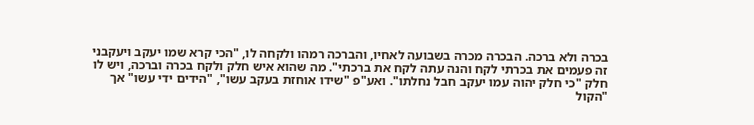בכרה ולא ברכה. הבכרה מכרה בשבועה לאחיו, והברכה רמהו ולקחה לו, "הכי קרא שמו יעקב ויעקבני זה פעמים את בכרתי לקח והנה עתה לקח את ברכתי". מה שהוא איש חלק ולקח בכרה וברכה, ויש לו חלק "כי חלק יהוה עמו יעקב חבל נחלתו". ואע"פ "שידו אוחזת בעקב עשו", "הידים ידי עשו" אך "הקול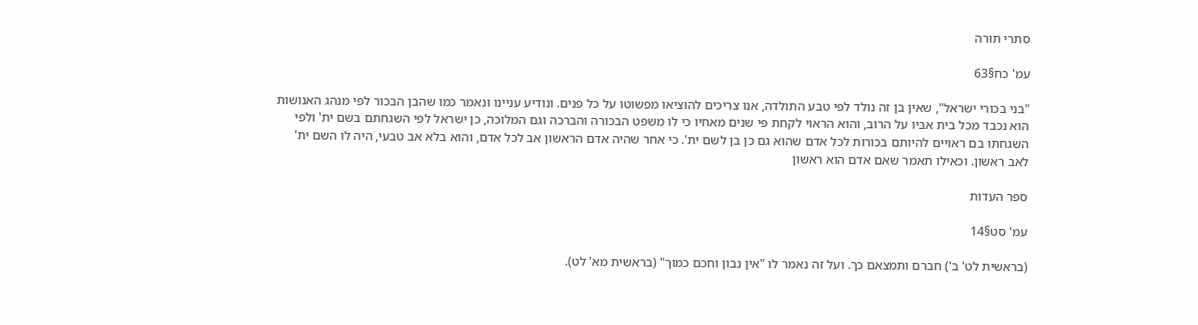סתרי תורה

עמ' כח§63

"בני בכורי ישראל", שאין בן זה נולד לפי טבע התולדה, אנו צריכים להוציאו מפשוטו על כל פנים. ונודיע עניינו ונאמר כמו שהבן הבכור לפי מנהג האנושות הוא נכבד מכל בית אביו על הרוב, והוא הראוי לקחת פי שנים מאחיו כי לו משפט הבכורה והברכה וגם המלוכה, כן ישראל לפי השגחתם בשם ית' ולפי השגחתו בם ראויים להיותם בכורות לכל אדם שהוא גם כן בן לשם ית'. כי אחר שהיה אדם הראשון אב לכל אדם, והוא בלא אב טבעי, היה לו השם ית' לאב ראשון. וכאילו תאמר שאם אדם הוא ראשון

ספר העדות

עמ' סט§14

(בראשית לט' ב') חברם ותמצאם כך. ועל זה נאמר לו "אין נבון וחכם כמוך" (בראשית מא' לט).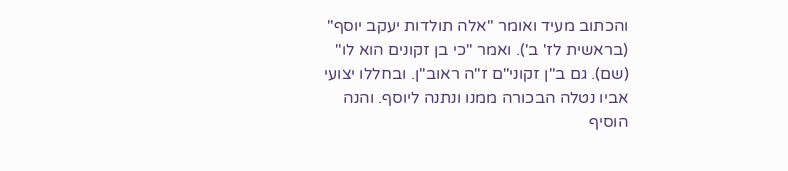והכתוב מעיד ואומר "אלה תולדות יעקב יוסף" (בראשית לז' ב'). ואמר "כי בן זקונים הוא לו" (שם). גם ב"ן זקוני"ם ז"ה ראוב"ן. ובחללו יצועי אביו נטלה הבכורה ממנו ונתנה ליוסף. והנה הוסיף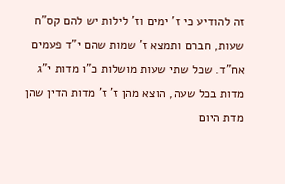זה להודיע כי ז' ימים וז' לילות יש להם קס"ח שעות, חברם ותמצא ז' שמות שהם י"ד פעמים אח"ד. שכל שתי שעות מושלות כ"ו מדות י"ג מדות בכל שעה, הוצא מהן ז' ז' מדות הדין שהן מדת היום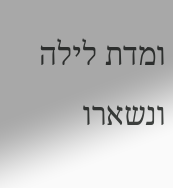ומדת לילה ונשארו